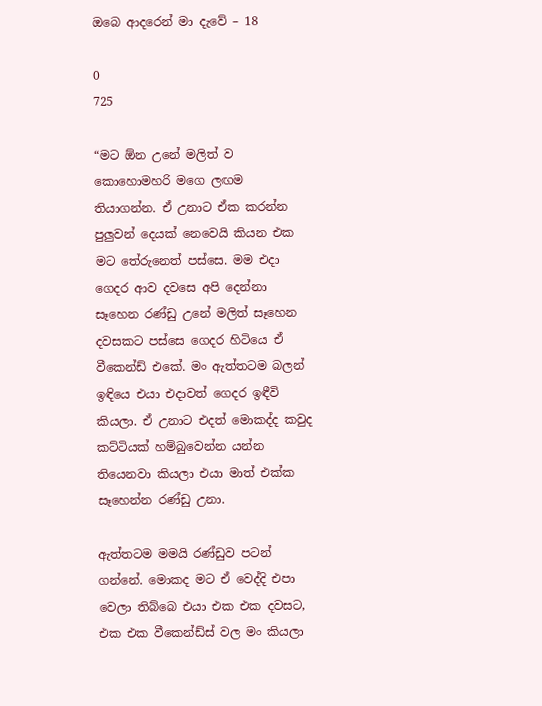ඔබෙ ආදරෙන් මා දැවේ – 18

0
725

“මට ඕන උනේ මලිත් ව කොහොමහරි මගෙ ලඟම තියාගන්න. ඒ උනාට ඒක කරන්න පුලුවන් දෙයක් නෙවෙයි කියන එක මට තේරුනෙත් පස්සෙ. මම එදා ගෙදර ආව දවසෙ අපි දෙන්නා සෑහෙන රණ්ඩු උනේ මලිත් සෑහෙන දවසකට පස්සෙ ගෙදර හිටියෙ ඒ වීකෙන්ඩ් එකේ. මං ඇත්තටම බලන් ඉඳියෙ එයා එදාවත් ගෙදර ඉඳීවි කියලා. ඒ උනාට එදත් මොකද්ද කවුද කට්ටියක් හම්බුවෙන්න යන්න තියෙනවා කියලා එයා මාත් එක්ක සෑහෙන්න රණ්ඩු උනා.

ඇත්තටම මමයි රණ්ඩුව පටන් ගන්නේ. මොකද මට ඒ වෙද්දි එපා වෙලා තිබ්බෙ එයා එක එක දවසට, එක එක වීකෙන්ඩ්ස් වල මං කියලා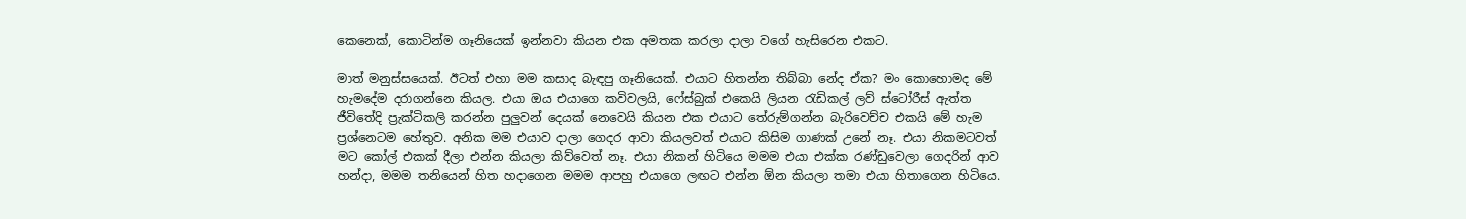කෙනෙක්, කොටින්ම ගෑනියෙක් ඉන්නවා කියන එක අමතක කරලා දාලා වගේ හැසිරෙන එකට.

මාත් මනුස්සයෙක්. ඊටත් එහා මම කසාද බැඳපු ගෑනියෙක්. එයාට හිතන්න තිබ්බා නේද ඒක? මං කොහොමද මේ හැමදේම දරාගන්නෙ කියල. එයා ඔය එයාගෙ කවිවලයි, ෆේස්බුක් එකෙයි ලියන රැඩිකල් ලව් ස්ටෝරීස් ඇත්ත ජීවිතේදි ප්‍රැක්ටිකලි කරන්න පුලුවන් දෙයක් නෙවෙයි කියන එක එයාට තේරුම්ගන්න බැරිවෙච්ච එකයි මේ හැම ප්‍රශ්නෙටම හේතුව. අනික මම එයාව දාලා ගෙදර ආවා කියලවත් එයාට කිසිම ගාණක් උනේ නෑ. එයා නිකමටවත් මට කෝල් එකක් දීලා එන්න කියලා කිව්වෙත් නෑ. එයා නිකන් හිටියෙ මමම එයා එක්ක රණ්ඩුවෙලා ගෙදරින් ආව හන්දා, මමම තනියෙන් හිත හදාගෙන මමම ආපහු එයාගෙ ලඟට එන්න ඕන කියලා තමා එයා හිතාගෙන හිටියෙ.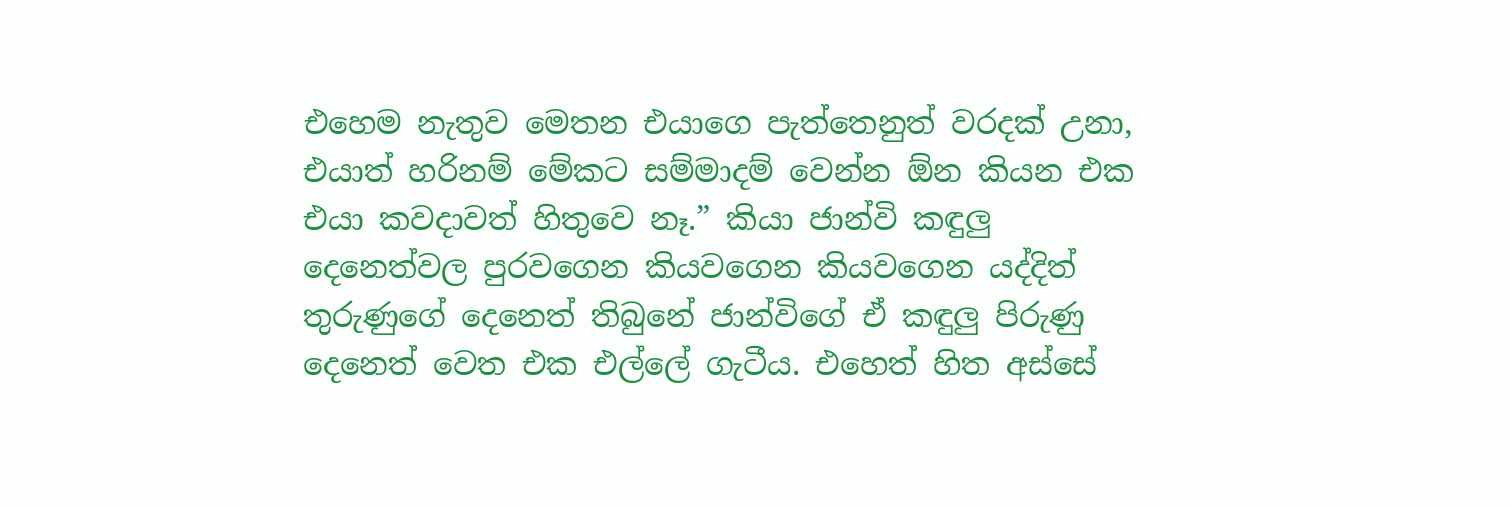එහෙම නැතුව මෙතන එයාගෙ පැත්තෙනුත් වරදක් උනා, එයාත් හරිනම් මේකට සම්මාදම් වෙන්න ඕන කියන එක එයා කවදාවත් හිතුවෙ නෑ.” කියා ජාන්වි කඳුලු දෙනෙත්වල පුරවගෙන කියවගෙන කියවගෙන යද්දිත් තුරුණුගේ දෙනෙත් තිබුනේ ජාන්විගේ ඒ කඳුලු පිරුණු දෙනෙත් වෙත එක එල්ලේ ගැටීය. එහෙත් හිත අස්සේ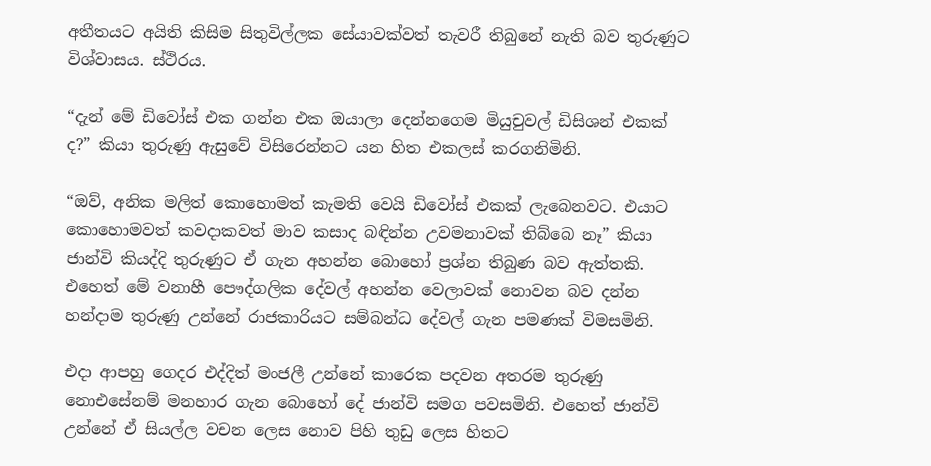අතීතයට අයිති කිසිම සිතුවිල්ලක සේයාවක්වත් තැවරී තිබුනේ නැති බව තුරුණුට විශ්වාසය. ස්ථිරය.

“දැන් මේ ඩිවෝස් එක ගන්න එක ඔයාලා දෙන්නගෙම මියුචුවල් ඩිසිශන් එකක් ද?” කියා තුරුණු ඇසුවේ විසිරෙන්නට යන හිත එකලස් කරගනිමිනි.

“ඔව්, අනික මලිත් කොහොමත් කැමති වෙයි ඩිවෝස් එකක් ලැබෙනවට. එයාට කොහොමවත් කවදාකවත් මාව කසාද බඳින්න උවමනාවක් තිබ්බෙ නෑ” කියා ජාන්වි කියද්දි තුරුණුට ඒ ගැන අහන්න බොහෝ ප්‍රශ්න තිබුණ බව ඇත්තකි. එහෙත් මේ වනාහී පෞද්ගලික දේවල් අහන්න වෙලාවක් නොවන බව දන්න හන්දාම තුරුණු උන්නේ රාජකාරියට සම්බන්ධ දේවල් ගැන පමණක් විමසමිනි.

එදා ආපහු ගෙදර එද්දිත් මංජලී උන්නේ කාරෙක පදවන අතරම තුරුණු නොඑසේනම් මනහාර ගැන බොහෝ දේ ජාන්වි සමග පවසමිනි. එහෙත් ජාන්වි උන්නේ ඒ සියල්ල වචන ලෙස නොව පිහි තුඩු ලෙස හිතට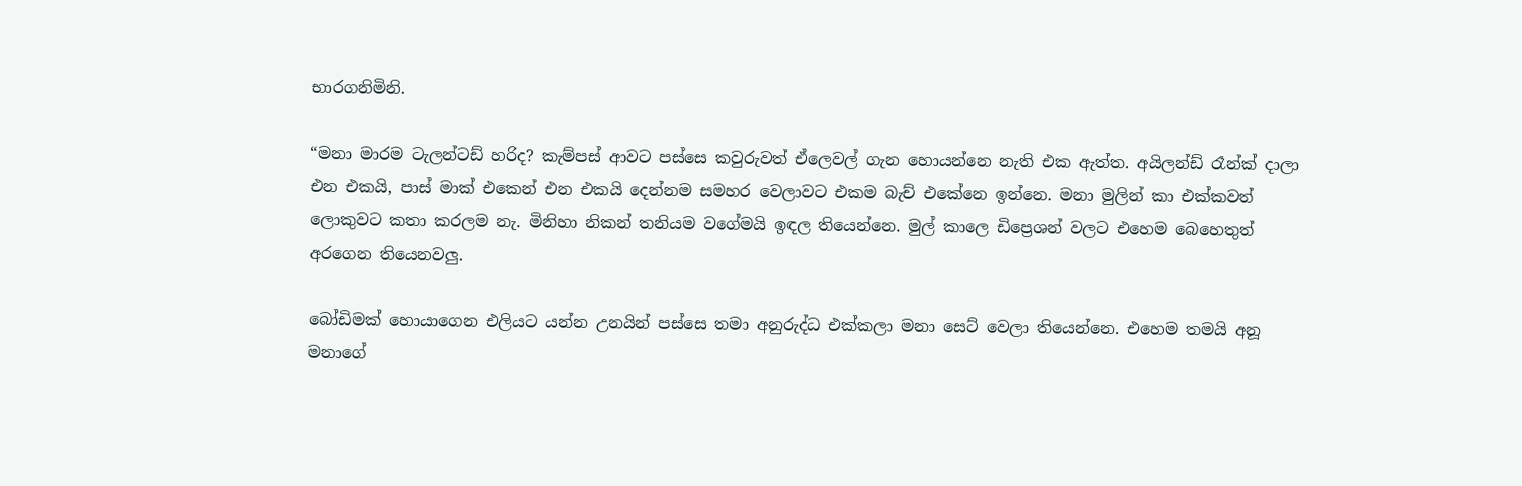භාරගනිමිනි.

“මනා මාරම ටැලන්ටඩ් හරිද? කැම්පස් ආවට පස්සෙ කවුරුවත් ඒලෙවල් ගැන හොයන්නෙ නැති එක ඇත්ත. අයිලන්ඩ් රෑන්ක් දාලා එන එකයි, පාස් මාක් එකෙන් එන එකයි දෙන්නම සමහර වෙලාවට එකම බැච් එකේනෙ ඉන්නෙ. මනා මුලින් කා එක්කවත් ලොකුවට කතා කරලම නැ. මිනිහා නිකන් තනියම වගේමයි ඉඳල තියෙන්නෙ. මුල් කාලෙ ඩිප්‍රෙශන් වලට එහෙම බෙහෙතුත් අරගෙන තියෙනවලු.

බෝඩිමක් හොයාගෙන එලියට යන්න උනයින් පස්සෙ තමා අනුරුද්ධ එක්කලා මනා සෙට් වෙලා තියෙන්නෙ. එහෙම තමයි අනූ මනාගේ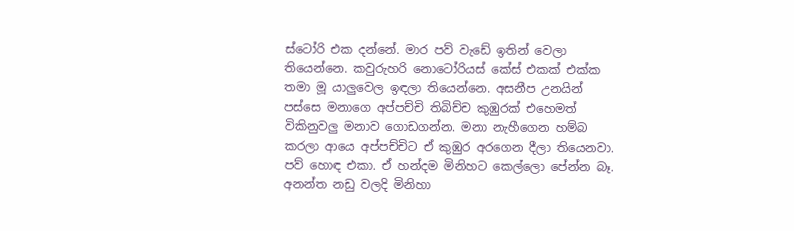ස්ටෝරි එක දන්නේ. මාර පව් වැඩේ ඉතින් වෙලා තියෙන්නෙ. කවුරුහරි නොටෝරියස් කේස් එකක් එක්ක තමා මූ යාලුවෙල ඉඳලා තියෙන්නෙ. අසනීප උනයින් පස්සෙ මනාගෙ අප්පච්චි තිබිච්ච කුඹුරක් එහෙමත් විකිනුවලු මනාව ගොඩගන්න. මනා නැහීගෙන හම්බ කරලා ආයෙ අප්පච්චිට ඒ කුඹුර අරගෙන දීලා තියෙනවා. පව් හොඳ එකා. ඒ හන්දම මිනිහට කෙල්ලො පේන්න බෑ. අනන්ත නඩු වලදි මිනිහා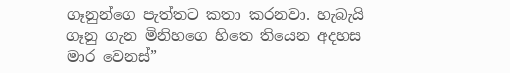ගෑනුන්ගෙ පැත්තට කතා කරනවා. හැබැයි ගෑනු ගැන මිනිහගෙ හිතෙ තියෙන අදහස මාර වෙනස්”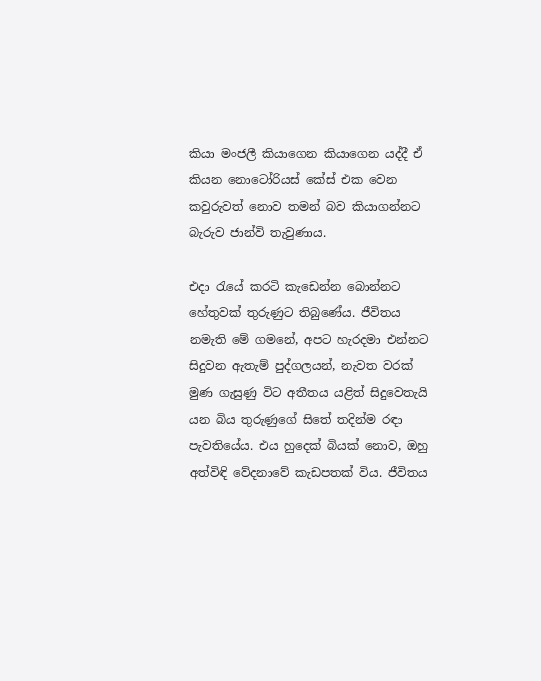කියා මංජලී කියාගෙන කියාගෙන යද්දී ඒ කියන නොටෝරියස් කේස් එක වෙන කවුරුවත් නොව තමන් බව කියාගන්නට බැරුව ජාන්වි තැවුණාය.

එදා රැයේ කරටි කැඩෙන්න බොන්නට හේතුවක් තුරුණුට තිබුණේය. ජීවිතය නමැති මේ ගමනේ, අපට හැරදමා එන්නට සිදුවන ඇතැම් පුද්ගලයන්, නැවත වරක් මුණ ගැසුණු විට අතීතය යළිත් සිදුවෙතැයි යන බිය තුරුණුගේ සිතේ තදින්ම රඳා පැවතියේය. එය හුදෙක් බියක් නොව, ඔහු අත්විඳි වේදනාවේ කැඩපතක් විය. ජීවිතය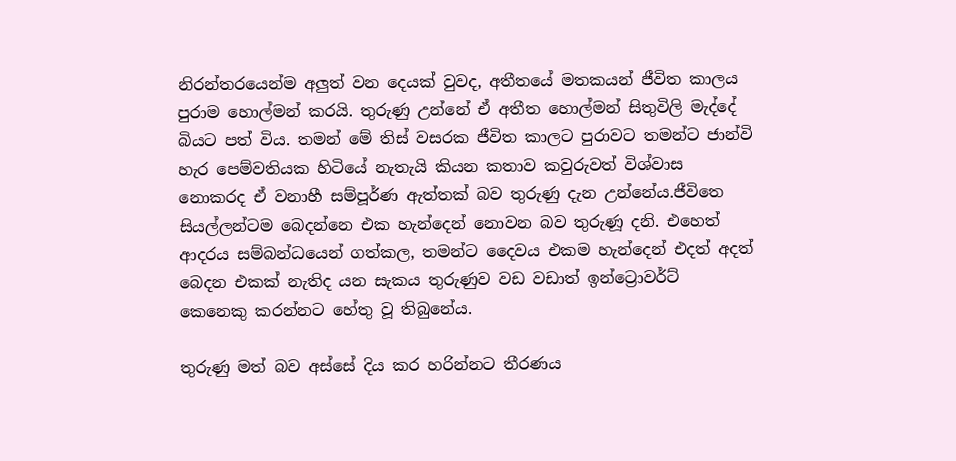නිරන්තරයෙන්ම අලුත් වන දෙයක් වුවද, අතීතයේ මතකයන් ජීවිත කාලය පුරාම හොල්මන් කරයි. තුරුණු උන්නේ ඒ අතීත හොල්මන් සිතුවිලි මැද්දේ බියට පත් විය. තමන් මේ තිස් වසරක ජීවිත කාලට පුරාවට තමන්ට ජාන්වි හැර පෙම්වතියක හිටියේ නැතැයි කියන කතාව කවුරුවත් විශ්වාස නොකරද ඒ වනාහී සම්පූර්ණ ඇත්තක් බව තුරුණු දැන උන්නේය.ජීවිතෙ සියල්ලන්ටම බෙදන්නෙ එක හැන්දෙන් නොවන බව තුරුණූ දනි. එහෙත් ආදරය සම්බන්ධයෙන් ගත්කල, තමන්ට දෛවය එකම හැන්දෙන් එදත් අදත් බෙදන එකක් නැතිද යන සැකය තුරුණුව වඩ වඩාත් ඉන්ට්‍රොවර්ට් කෙනෙකු කරන්නට හේතු වූ තිබුනේය.

තුරුණු මත් බව අස්සේ දිය කර හරින්නට තීරණය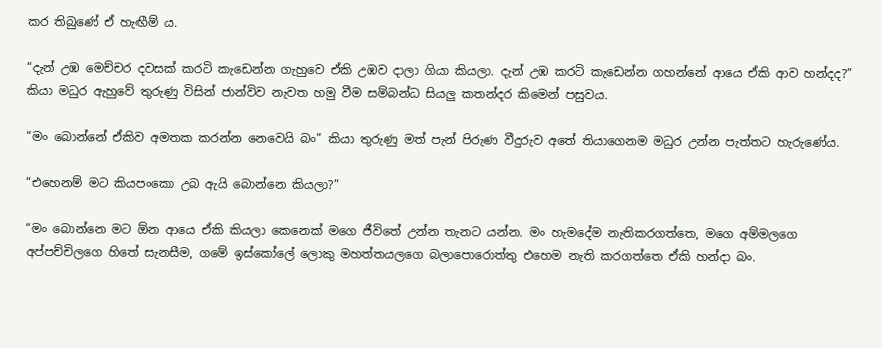කර තිබුණේ ඒ හැඟීම් ය.

“දැන් උඹ මෙච්චර දවසක් කරටි කැඩෙන්න ගැහුවෙ ඒකි උඹව දාලා ගියා කියලා. දැන් උඹ කරටි කැඩෙන්න ගහන්නේ ආයෙ ඒකි ආව හන්දද?” කියා මධුර ඇහුවේ තුරුණු විසින් ජාන්විව නැවත හමු වීම සම්බන්ධ සියලු කතන්දර කිමෙන් පසුවය.

“මං බොන්නේ ඒකිව අමතක කරන්න නෙවෙයි බං” කියා තුරුණු මත් පැන් පිරුණ වීදුරුව අතේ තියාගෙනම මධුර උන්න පැත්තට හැරුණේය.

“එහෙනම් මට කියපංකො උබ ඇයි බොන්නෙ කියලා?”

“මං බොන්නෙ මට ඕන ආයෙ ඒකි කියලා කෙනෙක් මගෙ ජීවිතේ උන්න තැනට යන්න. මං හැමදේම නැතිකරගත්තෙ, මගෙ අම්මලගෙ අප්පච්චිලගෙ හිතේ සැනසීම, ගමේ ඉස්කෝලේ ලොකු මහත්තයලගෙ බලාපොරොත්තු එහෙම නැති කරගත්තෙ ඒකි හන්දා බං.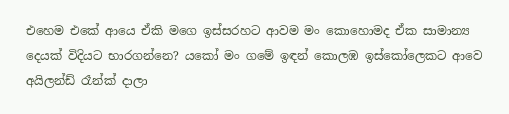එහෙම එකේ ආයෙ ඒකි මගෙ ඉස්සරහට ආවම මං කොහොමද ඒක සාමාන්‍ය දෙයක් විදියට භාරගන්නෙ? යකෝ මං ගමේ ඉඳන් කොලඹ ඉස්කෝලෙකට ආවෙ අයිලන්ඩ් රෑන්ක් දාලා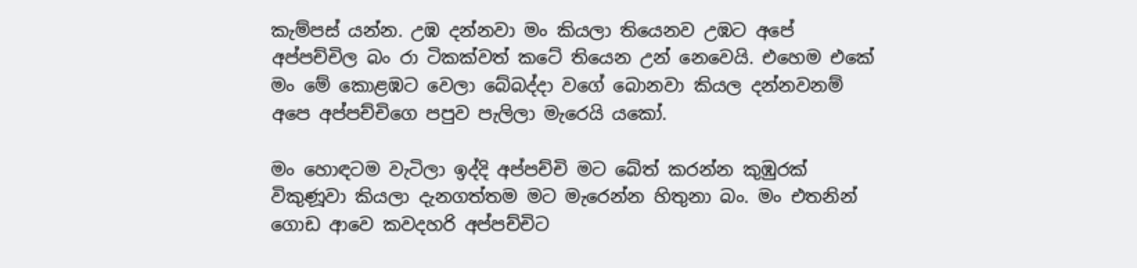කැම්පස් යන්න. උඹ දන්නවා මං කියලා තියෙනව උඹට අපේ අප්පච්චිල බං රා ටිකක්වත් කටේ තියෙන උන් නෙවෙයි. එහෙම එකේ මං මේ කොළඹට වෙලා බේබද්දා වගේ බොනවා කියල දන්නවනම් අපෙ අප්පච්චිගෙ පපුව පැලිලා මැරෙයි යකෝ.

මං හොඳටම වැටිලා ඉද්දි අප්පච්චි මට බේත් කරන්න කුඹුරක් විකුණූවා කියලා දැනගත්තම මට මැරෙන්න හිතුනා බං. මං එතනින් ගොඩ ආවෙ කවදහරි අප්පච්චිට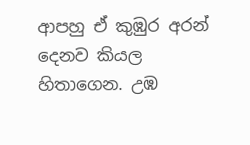ආපහු ඒ කුඹුර අරන් දෙනව කියල හිතාගෙන. උඹ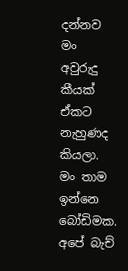දන්නව මං අවුරුදු කීයක් ඒකට නැහුණද කියලා. මං තාම ඉන්නෙ බෝඩිමක. අපේ බැච්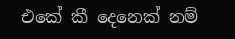එකේ කී දෙනෙක් නම්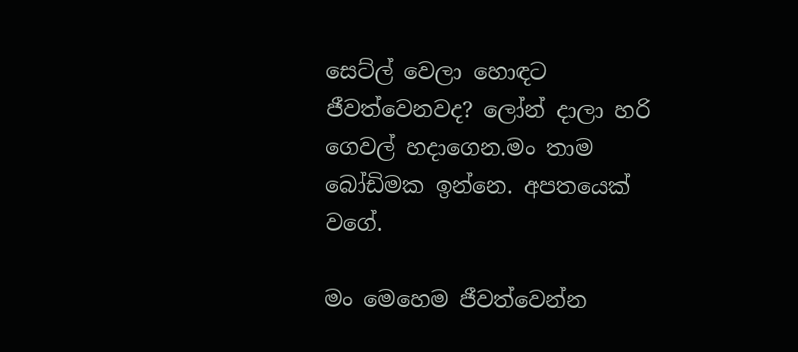සෙට්ල් වෙලා හොඳට ජීවත්වෙනවද? ලෝන් දාලා හරි ගෙවල් හදාගෙන.මං තාම බෝඩිමක ඉන්නෙ. අපතයෙක් වගේ.

මං මෙහෙම ජීවත්වෙන්න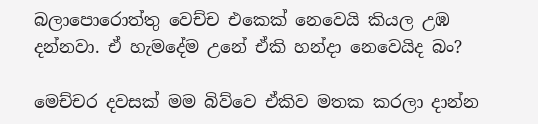බලාපොරොත්තු වෙච්ච එකෙක් නෙවෙයි කියල උඹ දන්නවා. ඒ හැමදේම උනේ ඒකි හන්දා නෙවෙයිද බං?

මෙච්චර දවසක් මම බිව්වෙ ඒකිව මතක කරලා දාන්න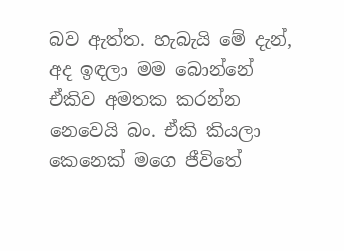බව ඇත්ත. හැබැයි මේ දැන්, අද ඉඳලා මම බොන්නේ ඒකිව අමතක කරන්න නෙවෙයි බං. ඒකි කියලා කෙනෙක් මගෙ ජීවිතේ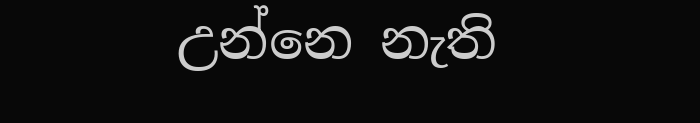උන්නෙ නැති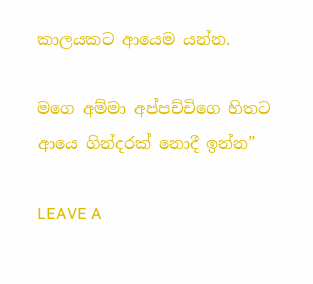කාලයකට ආයෙම ‍යන්න.

මගෙ අම්මා අප්පච්චිගෙ හිතට ආයෙ ගින්දරක් නොදී ඉන්න”

LEAVE A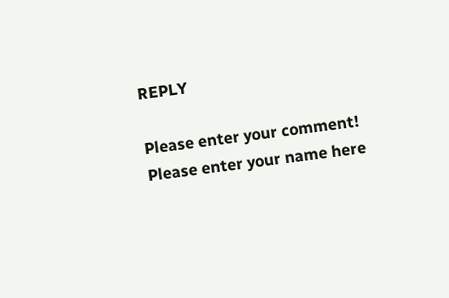REPLY

Please enter your comment!
Please enter your name here